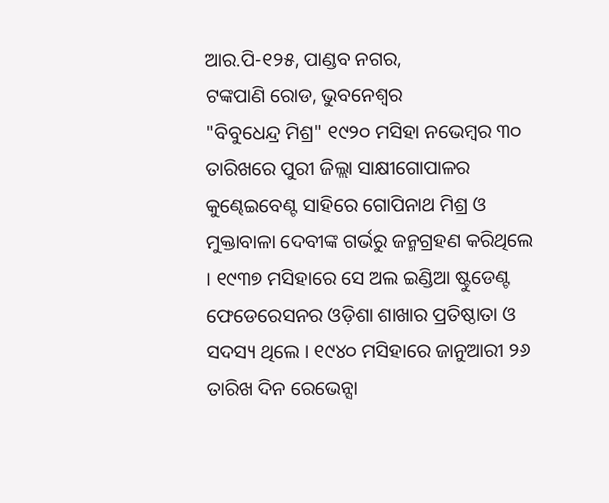ଆର.ପି-୧୨୫, ପାଣ୍ଡବ ନଗର,
ଟଙ୍କପାଣି ରୋଡ, ଭୁବନେଶ୍ଵର
"ବିବୁଧେନ୍ଦ୍ର ମିଶ୍ର" ୧୯୨୦ ମସିହା ନଭେମ୍ବର ୩୦ ତାରିଖରେ ପୁରୀ ଜିଲ୍ଲା ସାକ୍ଷୀଗୋପାଳର କୁଣ୍ଢେଇବେଣ୍ଟ ସାହିରେ ଗୋପିନାଥ ମିଶ୍ର ଓ ମୁକ୍ତାବାଳା ଦେବୀଙ୍କ ଗର୍ଭରୁ ଜନ୍ମଗ୍ରହଣ କରିଥିଲେ । ୧୯୩୭ ମସିହାରେ ସେ ଅଲ ଇଣ୍ଡିଆ ଷ୍ଟୁଡେଣ୍ଟ ଫେଡେରେସନର ଓଡ଼ିଶା ଶାଖାର ପ୍ରତିଷ୍ଠାତା ଓ ସଦସ୍ୟ ଥିଲେ । ୧୯୪୦ ମସିହାରେ ଜାନୁଆରୀ ୨୬ ତାରିଖ ଦିନ ରେଭେନ୍ସା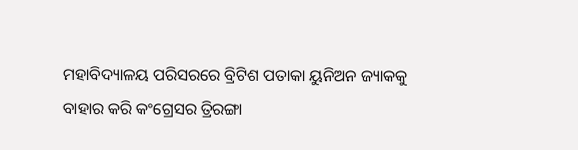ମହାବିଦ୍ୟାଳୟ ପରିସରରେ ବ୍ରିଟିଶ ପତାକା ୟୁନିଅନ ଜ୍ୟାକକୁ ବାହାର କରି କଂଗ୍ରେସର ତ୍ରିରଙ୍ଗା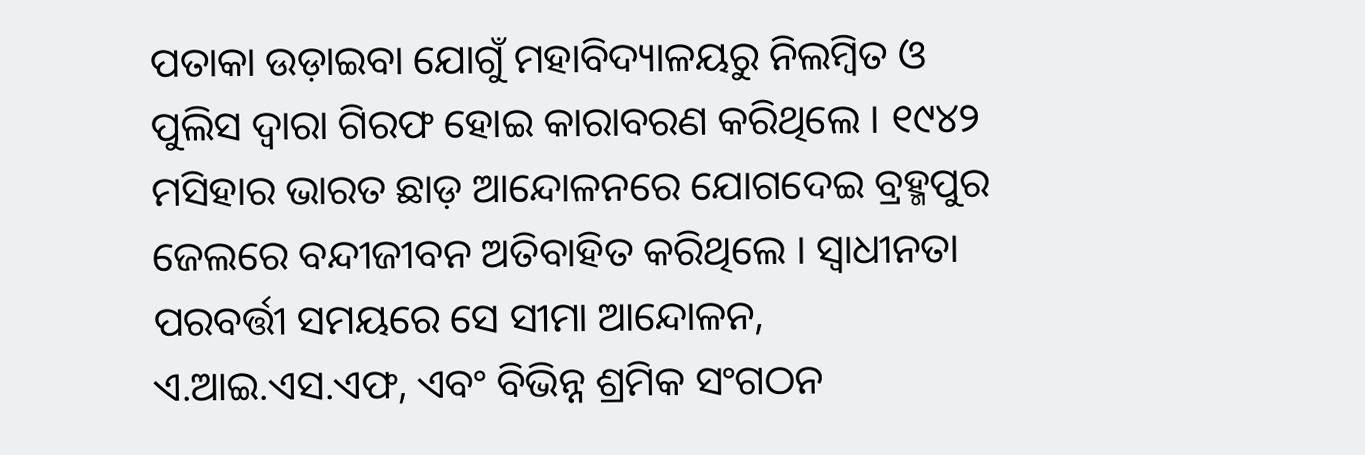ପତାକା ଉଡ଼ାଇବା ଯୋଗୁଁ ମହାବିଦ୍ୟାଳୟରୁ ନିଲମ୍ବିତ ଓ ପୁଲିସ ଦ୍ଵାରା ଗିରଫ ହୋଇ କାରାବରଣ କରିଥିଲେ । ୧୯୪୨ ମସିହାର ଭାରତ ଛାଡ଼ ଆନ୍ଦୋଳନରେ ଯୋଗଦେଇ ବ୍ରହ୍ମପୁର ଜେଲରେ ବନ୍ଦୀଜୀବନ ଅତିବାହିତ କରିଥିଲେ । ସ୍ଵାଧୀନତା ପରବର୍ତ୍ତୀ ସମୟରେ ସେ ସୀମା ଆନ୍ଦୋଳନ, ଏ.ଆଇ.ଏସ.ଏଫ, ଏବଂ ବିଭିନ୍ନ ଶ୍ରମିକ ସଂଗଠନ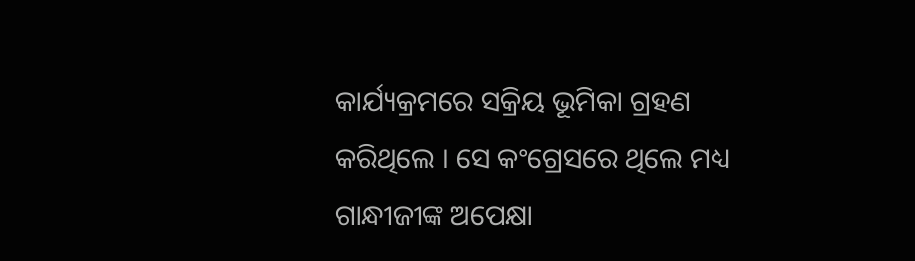କାର୍ଯ୍ୟକ୍ରମରେ ସକ୍ରିୟ ଭୂମିକା ଗ୍ରହଣ କରିଥିଲେ । ସେ କଂଗ୍ରେସରେ ଥିଲେ ମଧ୍ୟ ଗାନ୍ଧୀଜୀଙ୍କ ଅପେକ୍ଷା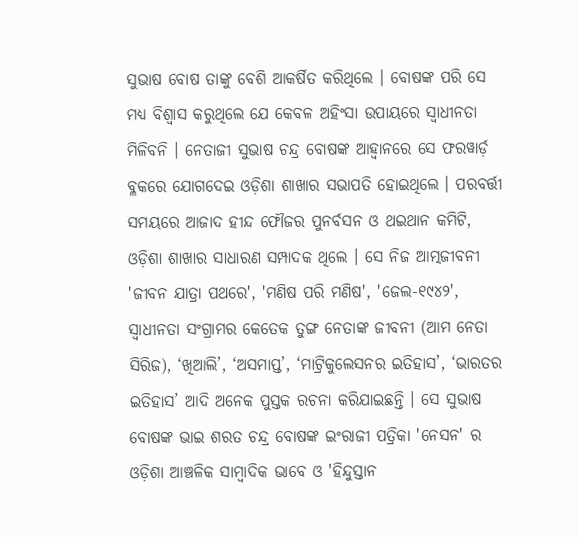ସୁଭାଷ ବୋଷ ତାଙ୍କୁ ବେଶି ଆକର୍ଷିତ କରିଥିଲେ । ବୋଷଙ୍କ ପରି ସେ ମଧ୍ୟ ବିଶ୍ଵାସ କରୁଥିଲେ ଯେ କେବଳ ଅହିଂସା ଉପାୟରେ ସ୍ଵାଧୀନତା ମିଳିବନି । ନେତାଜୀ ସୁଭାଷ ଚନ୍ଦ୍ର ବୋଷଙ୍କ ଆହ୍ଵାନରେ ସେ ଫରୱାର୍ଡ଼ ବ୍ଳକରେ ଯୋଗଦେଇ ଓଡ଼ିଶା ଶାଖାର ସଭାପତି ହୋଇଥିଲେ । ପରବର୍ତ୍ତୀ ସମୟରେ ଆଜାଦ ହୀନ୍ଦ ଫୌଜର ପୁନର୍ବସନ ଓ ଥଇଥାନ କମିଟି, ଓଡ଼ିଶା ଶାଖାର ସାଧାରଣ ସମ୍ପାଦକ ଥିଲେ । ସେ ନିଜ ଆତ୍ମଜୀବନୀ 'ଜୀବନ ଯାତ୍ରା ପଥରେ', 'ମଣିଷ ପରି ମଣିଷ', 'ଜେଲ-୧୯୪୨', ସ୍ଵାଧୀନତା ସଂଗ୍ରାମର କେତେକ ତୁଙ୍ଗ ନେତାଙ୍କ ଜୀବନୀ (ଆମ ନେତା ସିରିଜ), ‘ଖିଆଲି’, ‘ଅସମାପ୍ତ’, ‘ମାଟ୍ରିକୁଲେସନର ଇତିହାସ’, ‘ଭାରତର ଇତିହାସ’ ଆଦି ଅନେକ ପୁସ୍ତକ ରଚନା କରିଯାଇଛନ୍ତି । ସେ ସୁଭାଷ ବୋଷଙ୍କ ଭାଇ ଶରତ ଚନ୍ଦ୍ର ବୋଷଙ୍କ ଇଂରାଜୀ ପତ୍ରିକା 'ନେସନ' ର ଓଡ଼ିଶା ଆଞ୍ଚଳିକ ସାମ୍ବାଦିକ ଭାବେ ଓ 'ହିନ୍ଦୁସ୍ତାନ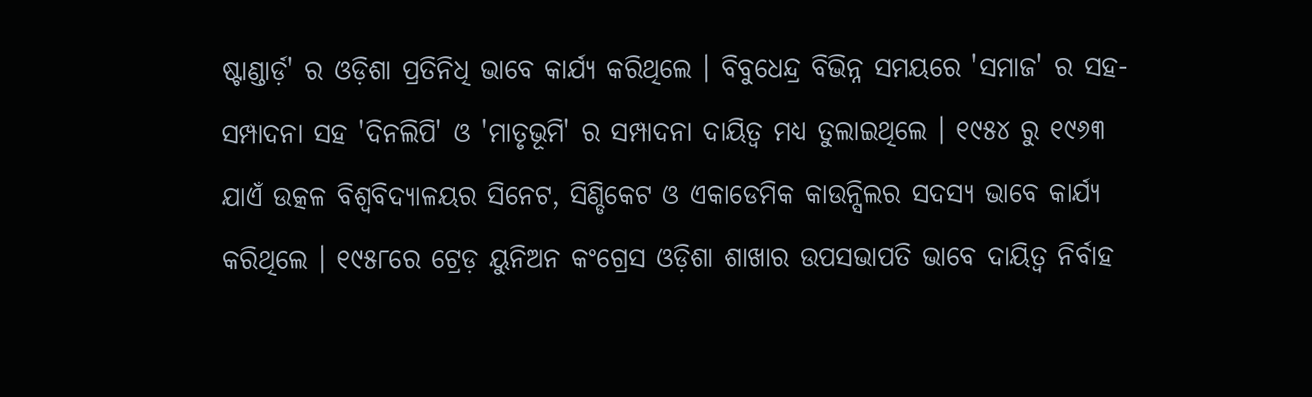ଷ୍ଟାଣ୍ଡାର୍ଡ଼' ର ଓଡ଼ିଶା ପ୍ରତିନିଧି ଭାବେ କାର୍ଯ୍ୟ କରିଥିଲେ । ବିବୁଧେନ୍ଦ୍ର ବିଭିନ୍ନ ସମୟରେ 'ସମାଜ' ର ସହ-ସମ୍ପାଦନା ସହ 'ଦିନଲିପି' ଓ 'ମାତୃଭୂମି' ର ସମ୍ପାଦନା ଦାୟିତ୍ଵ ମଧ୍ୟ ତୁଲାଇଥିଲେ । ୧୯୫୪ ରୁ ୧୯୬୩ ଯାଏଁ ଉତ୍କଳ ବିଶ୍ଵବିଦ୍ୟାଳୟର ସିନେଟ, ସିଣ୍ଡିକେଟ ଓ ଏକାଡେମିକ କାଉନ୍ସିଲର ସଦସ୍ୟ ଭାବେ କାର୍ଯ୍ୟ କରିଥିଲେ । ୧୯୫୮ରେ ଟ୍ରେଡ଼ ୟୁନିଅନ କଂଗ୍ରେସ ଓଡ଼ିଶା ଶାଖାର ଉପସଭାପତି ଭାବେ ଦାୟିତ୍ଵ ନିର୍ବାହ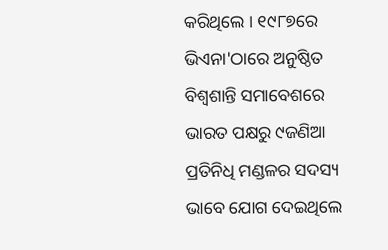କରିଥିଲେ । ୧୯୮୭ରେ ଭିଏନା'ଠାରେ ଅନୁଷ୍ଠିତ ବିଶ୍ଵଶାନ୍ତି ସମାବେଶରେ ଭାରତ ପକ୍ଷରୁ ୯ଜଣିଆ ପ୍ରତିନିଧି ମଣ୍ଡଳର ସଦସ୍ୟ ଭାବେ ଯୋଗ ଦେଇଥିଲେ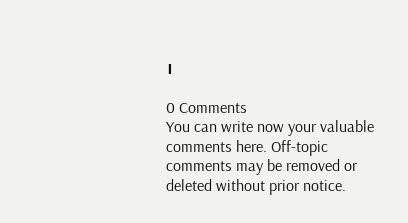।

0 Comments
You can write now your valuable comments here. Off-topic comments may be removed or deleted without prior notice.